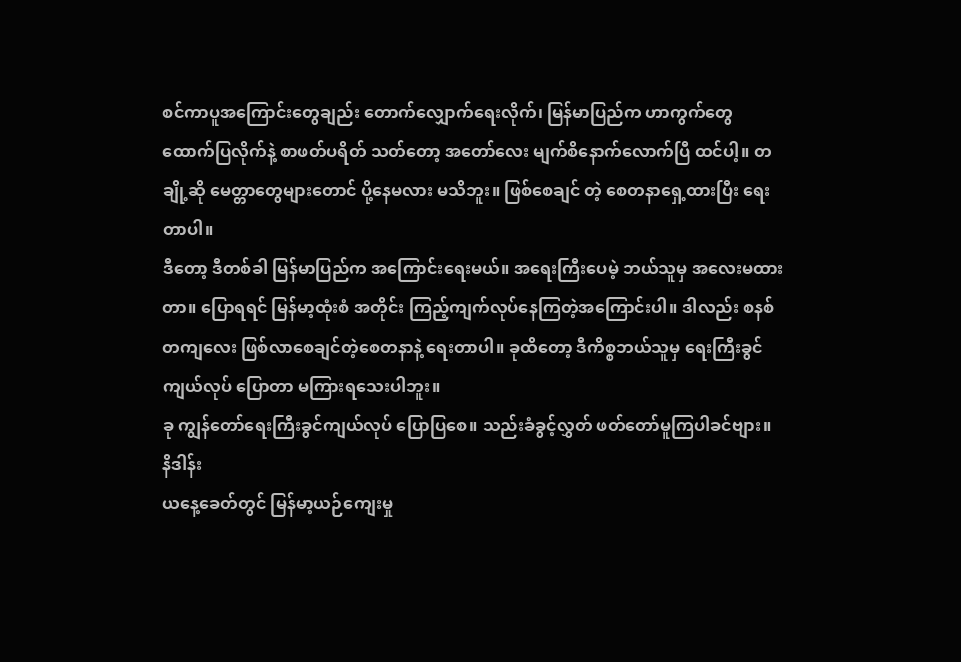စင်ကာပူအကြောင်းတွေချည်း တောက်လျှောက်ရေးလိုက်၊ မြန်မာပြည်က ဟာကွက်တွေ ထောက်ပြလိုက်နဲ့ စာဖတ်ပရိတ် သတ်တော့ အတော်လေး မျက်စိနောက်လောက်ပြီ ထင်ပါ့။ တချို့ဆို မေတ္တာတွေများတောင် ပို့နေမလား မသိဘူး။ ဖြစ်စေချင် တဲ့ စေတနာရှေ့ထားပြီး ရေးတာပါ။
ဒီတော့ ဒီတစ်ခါ မြန်မာပြည်က အကြောင်းရေးမယ်။ အရေးကြီးပေမဲ့ ဘယ်သူမှ အလေးမထားတာ။ ပြောရရင် မြန်မာ့ထုံးစံ အတိုင်း ကြည့်ကျက်လုပ်နေကြတဲ့အကြောင်းပါ။ ဒါလည်း စနစ်တကျလေး ဖြစ်လာစေချင်တဲ့စေတနာနဲ့ ရေးတာပါ။ ခုထိတော့ ဒီကိစ္စဘယ်သူမှ ရေးကြီးခွင်ကျယ်လုပ် ပြောတာ မကြားရသေးပါဘူး။
ခု ကျွန်တော်ရေးကြီးခွင်ကျယ်လုပ် ပြောပြစေ။ သည်းခံခွင့်လွှတ် ဖတ်တော်မူကြပါခင်ဗျား။
နိဒါန်း
ယနေ့ခေတ်တွင် မြန်မာ့ယဉ်ကျေးမှု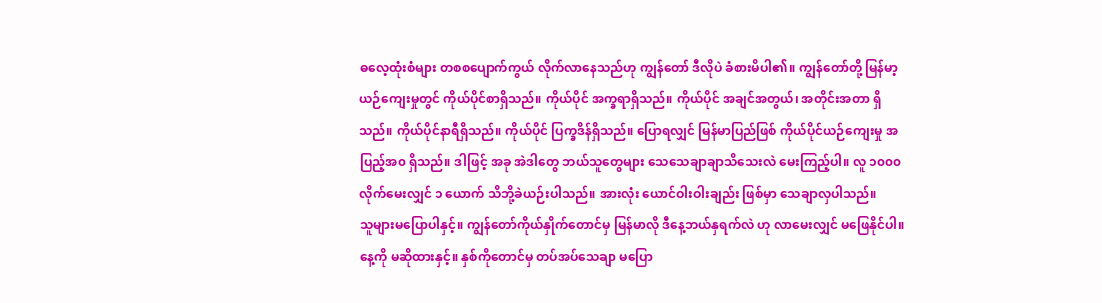ဓလေ့ထုံးစံများ တစစပျောက်ကွယ် လိုက်လာနေသည်ဟု ကျွန်တော် ဒီလိုပဲ ခံစားမိပါ၏။ ကျွန်တော်တို့ မြန်မာ့ယဉ်ကျေးမှုတွင် ကိုယ်ပိုင်စာရှိသည်။ ကိုယ်ပိုင် အက္ခရာရှိသည်။ ကိုယ်ပိုင် အချင်အတွယ်၊ အတိုင်းအတာ ရှိသည်။ ကိုယ်ပိုင်နာရီရှိသည်။ ကိုယ်ပိုင် ပြက္ခဒိန်ရှိသည်။ ပြောရလျှင် မြန်မာပြည်ဖြစ် ကိုယ်ပိုင်ယဉ်ကျေးမှု အပြည့်အ၀ ရှိသည်။ ဒါဖြင့် အခု အဲဒါတွေ ဘယ်သူတွေများ သေသေချာချာသိသေးလဲ မေးကြည့်ပါ။ လူ ၁၀၀၀ လိုက်မေးလျှင် ၁ ယောက် သိဘို့ခဲယဉ်းပါသည်။ အားလုံး ယောင်ဝါးဝါးချည်း ဖြစ်မှာ သေချာလှပါသည်။
သူများမပြောပါနှင့်။ ကျွန်တော်ကိုယ်နှိုက်တောင်မှ မြန်မာလို ဒီနေ့ဘယ်နှရက်လဲ ဟု လာမေးလျှင် မဖြေနိုင်ပါ။ နေ့ကို မဆိုထားနှင့်။ နှစ်ကိုတောင်မှ တပ်အပ်သေချာ မပြော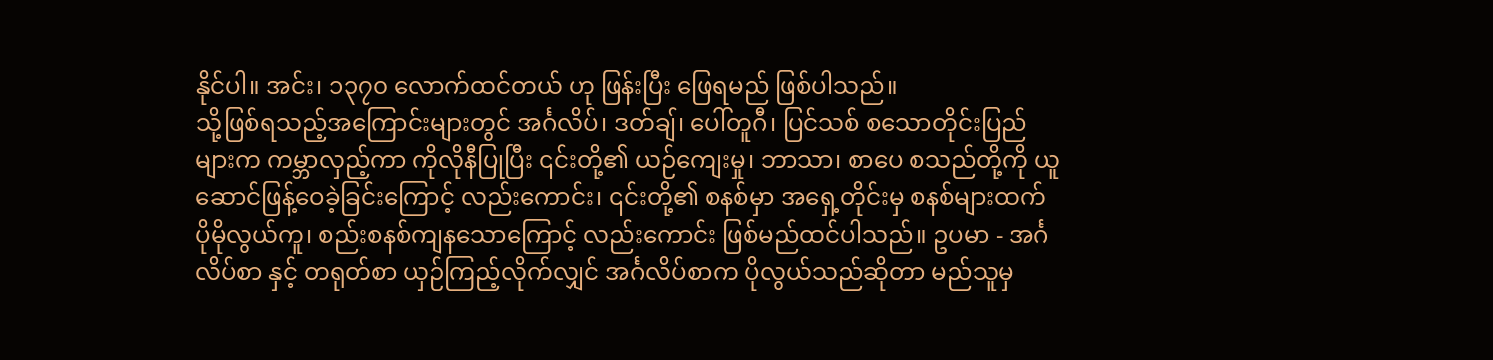နိုင်ပါ။ အင်း၊ ၁၃၇၀ လောက်ထင်တယ် ဟု ဖြန်းပြီး ဖြေရမည် ဖြစ်ပါသည်။
သို့ဖြစ်ရသည့်အကြောင်းများတွင် အင်္ဂလိပ်၊ ဒတ်ချ်၊ ပေါ်တူဂီ၊ ပြင်သစ် စသောတိုင်းပြည်များက ကမ္ဘာလှည့်ကာ ကိုလိုနီပြုပြီး ၎င်းတို့၏ ယဉ်ကျေးမှု၊ ဘာသာ၊ စာပေ စသည်တို့ကို ယူဆောင်ဖြန့်ဝေခဲ့ခြင်းကြောင့် လည်းကောင်း၊ ၎င်းတို့၏ စနစ်မှာ အရှေ့တိုင်းမှ စနစ်များထက် ပိုမိုလွယ်ကူ၊ စည်းစနစ်ကျနသောကြောင့် လည်းကောင်း ဖြစ်မည်ထင်ပါသည်။ ဥပမာ - အင်္ဂလိပ်စာ နှင့် တရုတ်စာ ယှဉ်ကြည့်လိုက်လျှင် အင်္ဂလိပ်စာက ပိုလွယ်သည်ဆိုတာ မည်သူမှ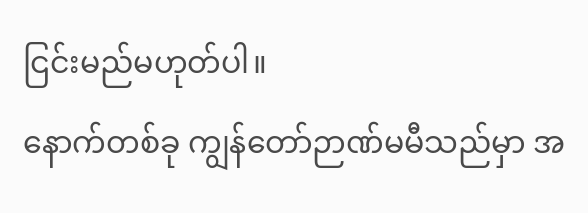ငြင်းမည်မဟုတ်ပါ။
နောက်တစ်ခု ကျွန်တော်ဉာဏ်မမီသည်မှာ အ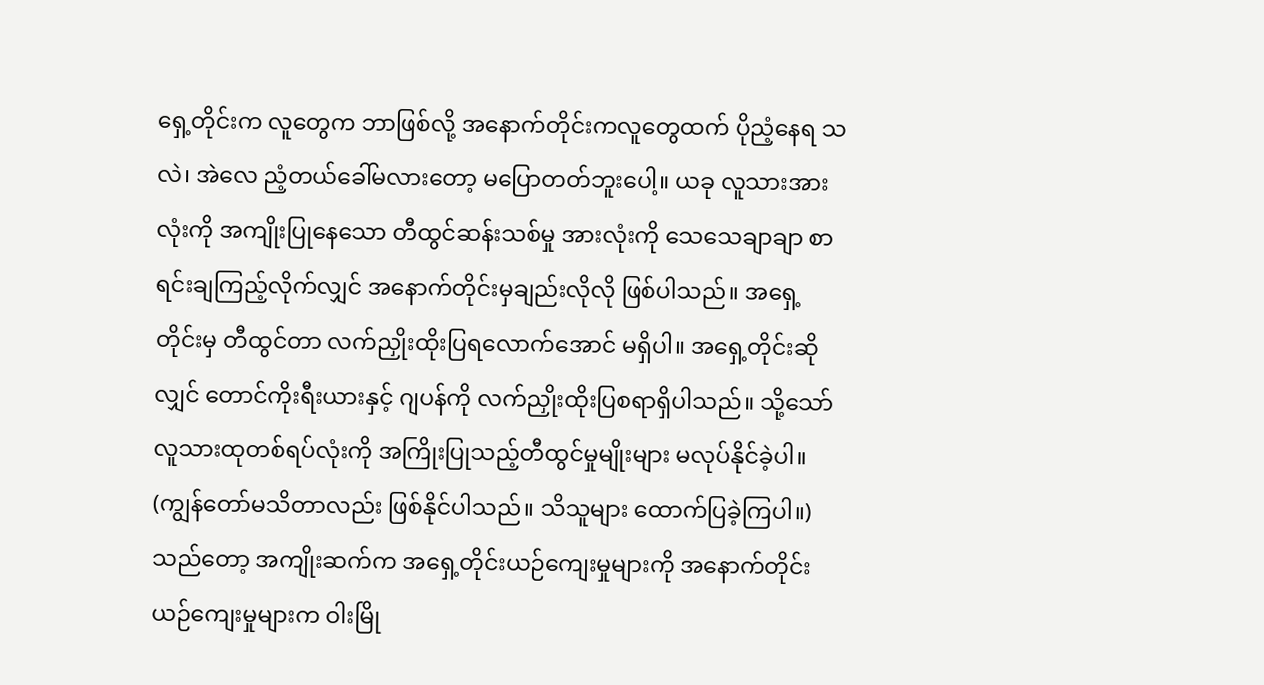ရှေ့တိုင်းက လူတွေက ဘာဖြစ်လို့ အနောက်တိုင်းကလူတွေထက် ပိုညံ့နေရ သလဲ၊ အဲလေ ညံ့တယ်ခေါ်မလားတော့ မပြောတတ်ဘူးပေါ့။ ယခု လူသားအားလုံးကို အကျိုးပြုနေသော တီထွင်ဆန်းသစ်မှု အားလုံးကို သေသေချာချာ စာရင်းချကြည့်လိုက်လျှင် အနောက်တိုင်းမှချည်းလိုလို ဖြစ်ပါသည်။ အရှေ့တိုင်းမှ တီထွင်တာ လက်ညှိုးထိုးပြရလောက်အောင် မရှိပါ။ အရှေ့တိုင်းဆိုလျှင် တောင်ကိုးရီးယားနှင့် ဂျပန်ကို လက်ညှိုးထိုးပြစရာရှိပါသည်။ သို့သော်လူသားထုတစ်ရပ်လုံးကို အကြိုးပြုသည့်တီထွင်မှုမျိုးများ မလုပ်နိုင်ခဲ့ပါ။ (ကျွန်တော်မသိတာလည်း ဖြစ်နိုင်ပါသည်။ သိသူများ ထောက်ပြခဲ့ကြပါ။)
သည်တော့ အကျိုးဆက်က အရှေ့တိုင်းယဉ်ကျေးမှုများကို အနောက်တိုင်းယဉ်ကျေးမှုများက ဝါးမြို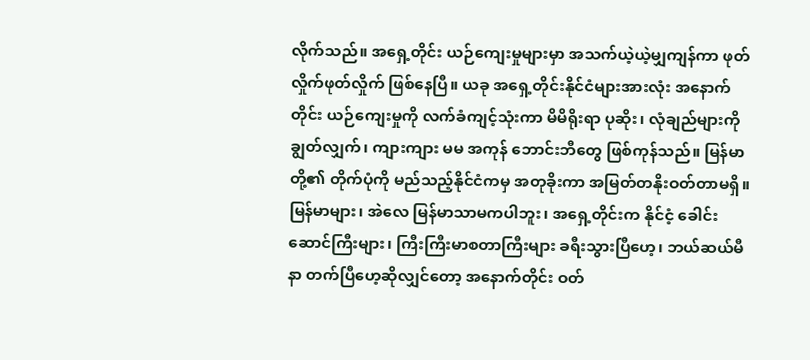လိုက်သည်။ အရှေ့တိုင်း ယဉ်ကျေးမှုများမှာ အသက်ယဲ့ယဲ့မျှကျန်ကာ ဖုတ်လှိုက်ဖုတ်လှိုက် ဖြစ်နေပြီ။ ယခု အရှေ့တိုင်းနိုင်ငံများအားလုံး အနောက်တိုင်း ယဉ်ကျေးမှုကို လက်ခံကျင့်သုံးကာ မိမိရိုးရာ ပုဆိုး၊ လုံချည်များကို ချွတ်လျှက်၊ ကျားကျား မမ အကုန် ဘောင်းဘီတွေ ဖြစ်ကုန်သည်။ မြန်မာတို့၏ တိုက်ပုံကို မည်သည့်နိုင်ငံကမှ အတုခိုးကာ အမြတ်တနိုးဝတ်တာမရှိ။ မြန်မာများ၊ အဲလေ မြန်မာသာမကပါဘူး၊ အရှေ့တိုင်းက နိုင်ငံ့ ခေါင်းဆောင်ကြီးများ၊ ကြီးကြီးမာစတာကြီးများ ခရီးသွားပြီဟေ့၊ ဘယ်ဆယ်မီနာ တက်ပြီဟေ့ဆိုလျှင်တော့ အနောက်တိုင်း ဝတ်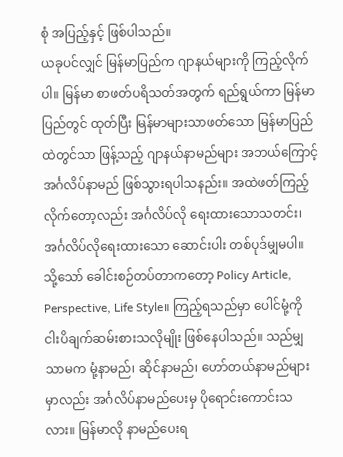စုံ အပြည့်နှင့် ဖြစ်ပါသည်။
ယခုပင်လျှင် မြန်မာပြည်က ဂျာနယ်များကို ကြည့်လိုက်ပါ။ မြန်မာ စာဖတ်ပရိသတ်အတွက် ရည်ရွယ်ကာ မြန်မာပြည်တွင် ထုတ်ပြီး မြန်မာများသာဖတ်သော မြန်မာပြည်ထဲတွင်သာ ဖြန့်သည့် ဂျာနယ်နာမည်များ အဘယ်ကြောင့် အင်္ဂလိပ်နာမည် ဖြစ်သွားရပါသနည်း။ အထဲဖတ်ကြည့်လိုက်တော့လည်း အင်္ဂလိပ်လို ရေးထားသောသတင်း၊ အင်္ဂလိပ်လိုရေးထားသော ဆောင်းပါး တစ်ပုဒ်မျှမပါ။ သို့သော် ခေါင်းစဉ်တပ်တာကတော့ Policy Article, Perspective, Life Style။ ကြည့်ရသည်မှာ ပေါင်မုံ့ကို ငါးပိချက်ဆမ်းစားသလိုမျိုး ဖြစ်နေပါသည်။ သည်မျှသာမက မုံ့နာမည်၊ ဆိုင်နာမည်၊ ဟော်တယ်နာမည်များမှာလည်း အင်္ဂလိပ်နာမည်ပေးမှ ပိုရောင်းကောင်းသလား။ မြန်မာလို နာမည်ပေးရ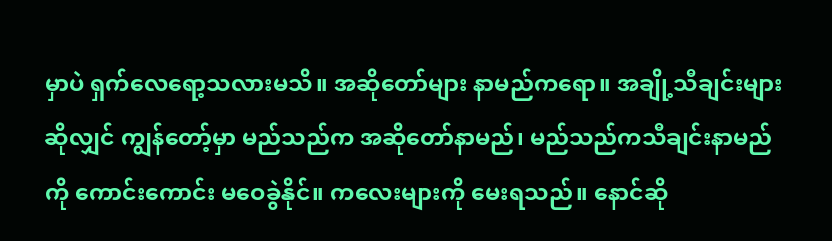မှာပဲ ရှက်လေရော့သလားမသိ။ အဆိုတော်များ နာမည်ကရော။ အချို့သီချင်းများဆိုလျှင် ကျွန်တော့်မှာ မည်သည်က အဆိုတော်နာမည်၊ မည်သည်ကသီချင်းနာမည်ကို ကောင်းကောင်း မဝေခွဲနိုင်။ ကလေးများကို မေးရသည်။ နောင်ဆို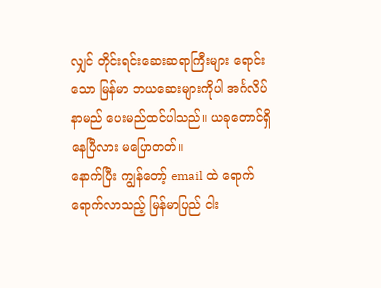လျှင် တိုင်းရင်းဆေးဆရာကြီးများ ရောင်းသော မြန်မာ ဘယဆေးများကိုပါ အင်္ဂလိပ်နာမည် ပေးမည်ထင်ပါသည်။ ယခုတောင်ရှိနေပြီလား မပြောတတ်။
နောက်ပြီး ကျွန်တော့် email ထဲ ရောက်ရောက်လာသည့် မြန်မာပြည် ငါး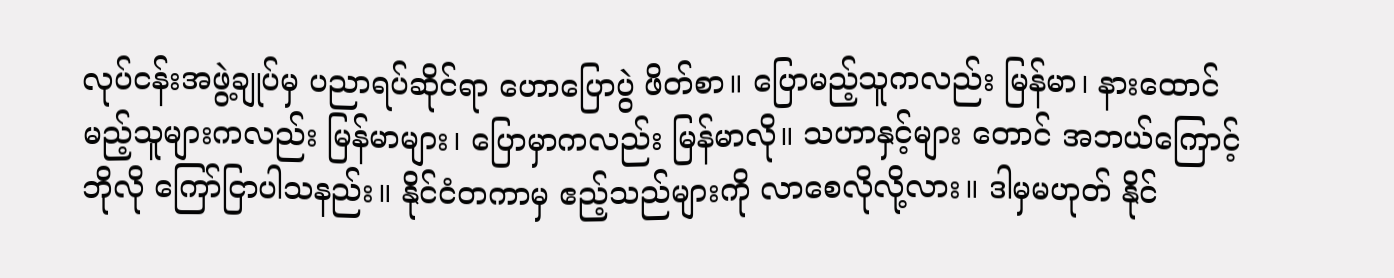လုပ်ငန်းအဖွဲ့ချုပ်မှ ပညာရပ်ဆိုင်ရာ ဟောပြောပွဲ ဖိတ်စာ။ ပြောမည့်သူကလည်း မြန်မာ၊ နားထောင်မည့်သူများကလည်း မြန်မာများ၊ ပြောမှာကလည်း မြန်မာလို။ သဟာနှင့်များ တောင် အဘယ်ကြောင့် ဘိုလို ကြော်ငြာပါသနည်း။ နိုင်ငံတကာမှ ဧည့်သည်များကို လာစေလိုလို့လား။ ဒါမှမဟုတ် နိုင်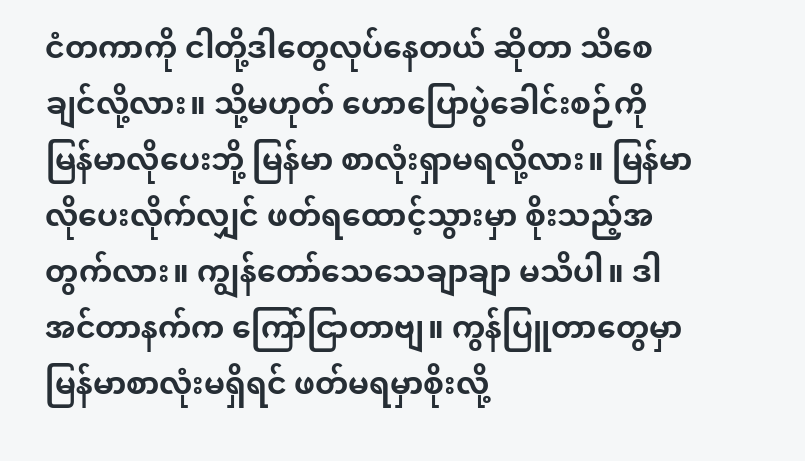ငံတကာကို ငါတို့ဒါတွေလုပ်နေတယ် ဆိုတာ သိစေချင်လို့လား။ သို့မဟုတ် ဟောပြောပွဲခေါင်းစဉ်ကို မြန်မာလိုပေးဘို့ မြန်မာ စာလုံးရှာမရလို့လား။ မြန်မာလိုပေးလိုက်လျှင် ဖတ်ရထောင့်သွားမှာ စိုးသည့်အတွက်လား။ ကျွန်တော်သေသေချာချာ မသိပါ။ ဒါ အင်တာနက်က ကြော်ငြာတာဗျ။ ကွန်ပြူတာတွေမှာ မြန်မာစာလုံးမရှိရင် ဖတ်မရမှာစိုးလို့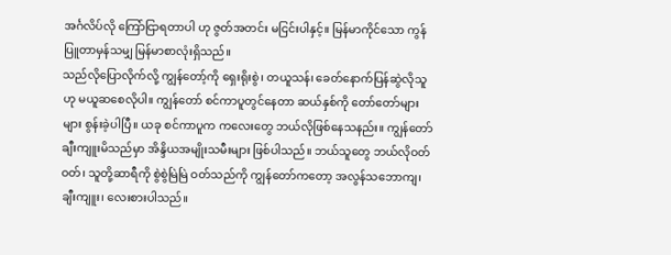အင်္ဂလိပ်လို ကြော်ငြာရတာပါ ဟု ဇွတ်အတင်း မငြင်းပါနှင့်။ မြန်မာကိုင်သော ကွန်ပြူတာမှန်သမျှ မြန်မာစာလုံးရှိသည်။
သည်လိုပြောလိုက်လို့ ကျွန်တော့်ကို ရှေးရိုးစွဲ၊ တယူသန်၊ ခေတ်နောက်ပြန်ဆွဲလိုသူ ဟု မယူဆစေလိုပါ။ ကျွန်တော် စင်ကာပူတွင်နေတာ ဆယ်နှစ်ကို တော်တော်များများ စွန်းခဲ့ပါပြီ။ ယခု စင်ကာပူက ကလေးတွေ ဘယ်လိုဖြစ်နေသနည်း။ ကျွန်တော်ချီးကျူးမိသည်မှာ အိန္ဒိယအမျိုးသမီးများ ဖြစ်ပါသည်။ ဘယ်သူတွေ ဘယ်လိုဝတ်ဝတ်၊ သူတို့ဆာရီကို စွဲစွဲမြဲမြဲ ဝတ်သည်ကို ကျွန်တော်ကတော့ အလွန်သဘောကျ၊ ချီးကျူး၊ လေးစားပါသည်။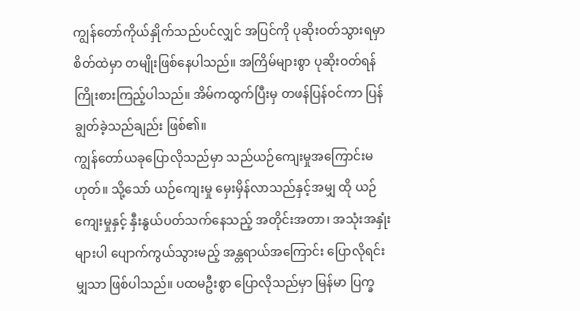ကျွန်တော်ကိုယ်နှိုက်သည်ပင်လျှင် အပြင်ကို ပုဆိုးဝတ်သွားရမှာ စိတ်ထဲမှာ တမျိုးဖြစ်နေပါသည်။ အကြိမ်များစွာ ပုဆိုးဝတ်ရန် ကြိုးစားကြည့်ပါသည်။ အိမ်ကထွက်ပြီးမှ တဖန်ပြန်ဝင်ကာ ပြန်ချွတ်ခဲ့သည်ချည်း ဖြစ်၏။
ကျွန်တော်ယခုပြောလိုသည်မှာ သည်ယဉ်ကျေးမှုအကြောင်းမဟုတ်။ သို့သော် ယဉ်ကျေးမှု မှေးမှိန်လာသည်နှင့်အမျှ ထို ယဉ်ကျေးမှုနှင့် နှီးနွယ်ပတ်သက်နေသည့် အတိုင်းအတာ၊ အသုံးအနှုံးများပါ ပျောက်ကွယ်သွားမည့် အန္တရာယ်အကြောင်း ပြောလိုရင်းမျှသာ ဖြစ်ပါသည်။ ပထမဦးစွာ ပြောလိုသည်မှာ မြန်မာ ပြက္ခ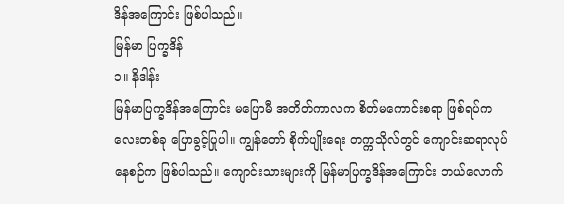ဒိန်အကြောင်း ဖြစ်ပါသည်။
မြန်မာ ပြက္ခဒိန်
၁။ နိဒါန်း
မြန်မာပြက္ခဒိန်အကြောင်း မပြောမီ အတိတ်ကာလက စိတ်မကောင်းစရာ ဖြစ်ရပ်ကလေးတစ်ခု ပြောခွင့်ပြုပါ။ ကျွန်တော် စိုက်ပျိုးရေး တက္ကသိုလ်တွင် ကျောင်းဆရာလုပ်နေစဉ်က ဖြစ်ပါသည်။ ကျောင်းသားများကို မြန်မာပြက္ခဒိန်အကြောင်း ဘယ်လောက်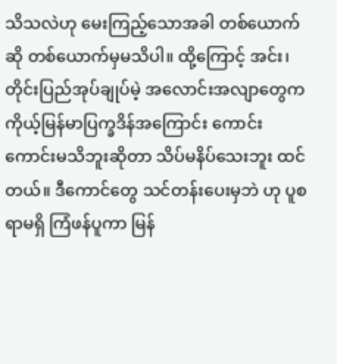သိသလဲဟု မေးကြည့်သောအခါ တစ်ယောက်ဆို တစ်ယောက်မှမသိပါ။ ထို့ကြောင့် အင်း၊ တိုင်းပြည်အုပ်ချုပ်မဲ့ အလောင်းအလျာတွေက ကိုယ့်မြန်မာပြက္ခဒိန်အကြောင်း ကောင်းကောင်းမသိဘူးဆိုတာ သိပ်မနိပ်သေးဘူး ထင်တယ်။ ဒီကောင်တွေ သင်တန်းပေးမှဘဲ ဟု ပူစရာမရှိ ကြံဖန်ပူကာ မြန်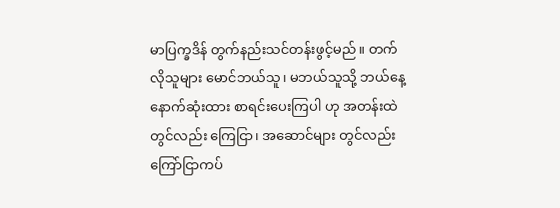မာပြက္ခဒိန် တွက်နည်းသင်တန်းဖွင့်မည်။ တက်လိုသူများ မောင်ဘယ်သူ၊ မဘယ်သူသို့ ဘယ်နေ့နောက်ဆုံးထား စာရင်းပေးကြပါ ဟု အတန်းထဲတွင်လည်း ကြေငြာ၊ အဆောင်များ တွင်လည်း ကြော်ငြာကပ်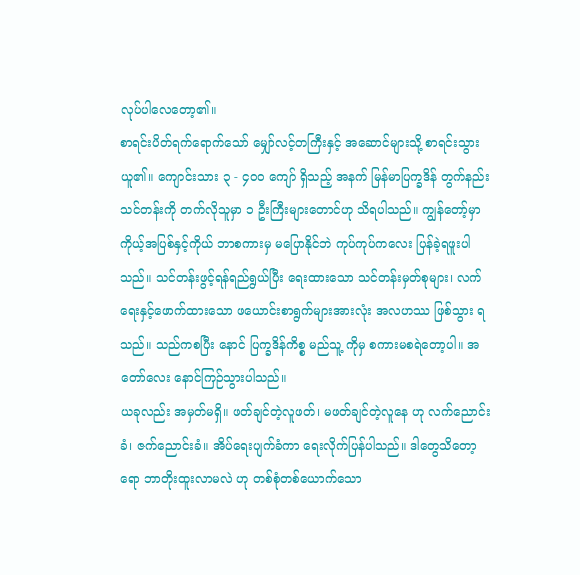လုပ်ပါလေတော့၏။
စာရင်းပိတ်ရက်ရောက်သော် မျှော်လင့်တကြီးနှင့် အဆောင်များသို့ စာရင်းသွားယူ၏။ ကျောင်းသား ၃ - ၄၀၀ ကျော် ရှိသည့် အနက် မြန်မာပြက္ခဒိန် တွက်နည်းသင်တန်းကို တက်လိုသူမှာ ၁ ဦးကြီးများတောင်ဟု သိရပါသည်။ ကျွန်တော့်မှာ ကိုယ့်အပြစ်နှင့်ကိုယ် ဘာစကားမှ မပြောနိုင်ဘဲ ကုပ်ကုပ်ကလေး ပြန်ခဲ့ရဖူးပါသည်။ သင်တန်းဖွင့်ရန်ရည်ရွယ်ပြီး ရေးထားသော သင်တန်းမှတ်စုများ၊ လက်ရေးနှင့်ဖောက်ထားသော ဖယောင်းစာရွက်များအားလုံး အလဟဿ ဖြစ်သွား ရသည်။ သည်ကစပြီး နောင် ပြက္ခဒိန်ကိစ္စ မည်သူ့ ကိုမှ စကားမစရဲတော့ပါ။ အတော်လေး နောင်ကြဉ်သွားပါသည်။
ယခုလည်း အမှတ်မရှိ။ ဖတ်ချင်တဲ့လူဖတ်၊ မဖတ်ချင်တဲ့လူနေ ဟု လက်ညောင်းခံ၊ ဇက်ညောင်းခံ။ အိပ်ရေးပျက်ခံကာ ရေးလိုက်ပြန်ပါသည်။ ဒါတွေသိတော့ရော ဘာတိုးထူးလာမလဲ ဟု တစ်စုံတစ်ယောက်သော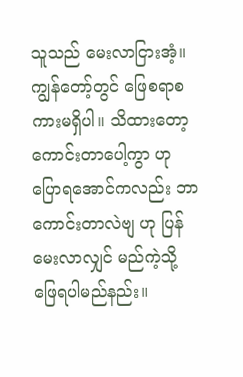သူသည် မေးလာငြားအံ့။ ကျွန်တော့်တွင် ဖြေစရာစကားမရှိပါ။ သိထားတော့ ကောင်းတာပေါ့ကွာ ဟု ပြောရအောင်ကလည်း ဘာကောင်းတာလဲဗျ ဟု ပြန်မေးလာလျှင် မည်ကဲ့သို့ ဖြေရပါမည်နည်း။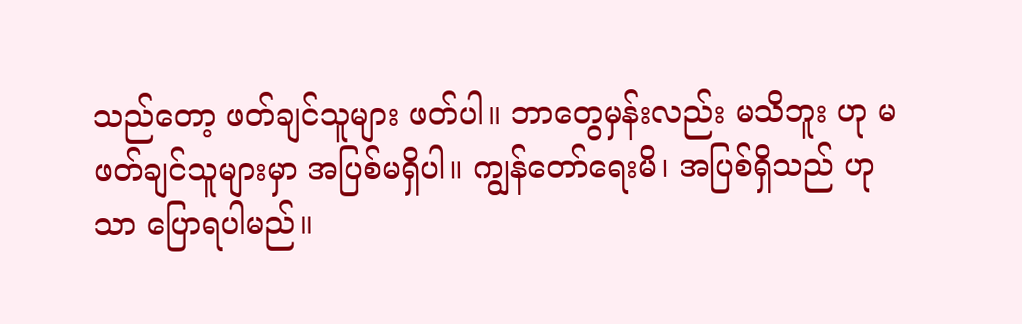သည်တော့ ဖတ်ချင်သူများ ဖတ်ပါ။ ဘာတွေမှန်းလည်း မသိဘူး ဟု မဖတ်ချင်သူများမှာ အပြစ်မရှိပါ။ ကျွန်တော်ရေးမိ၊ အပြစ်ရှိသည် ဟုသာ ပြောရပါမည်။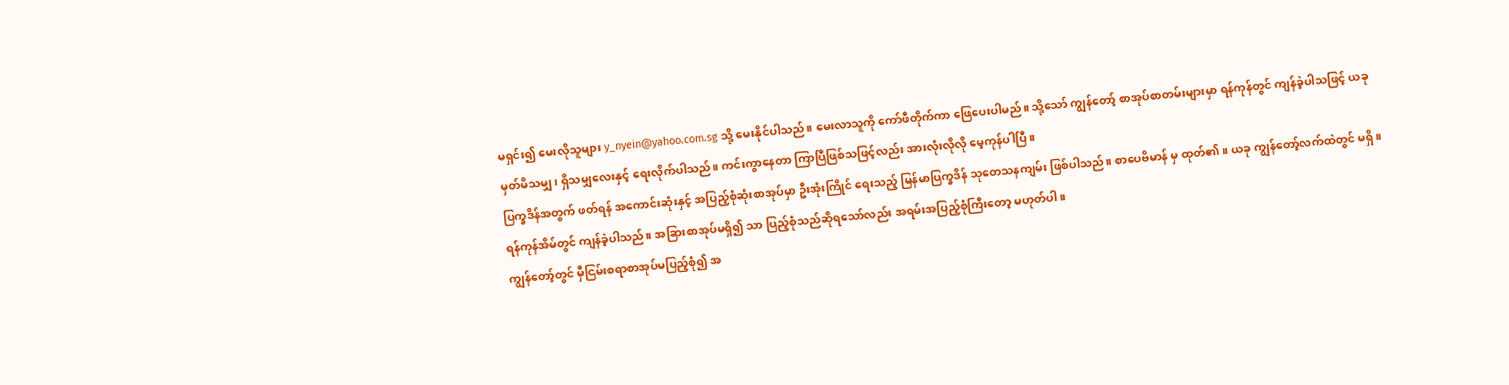မရှင်း၍ မေးလိုသူများ y_nyein@yahoo.com.sg သို့ မေးနိုင်ပါသည်။ မေးလာသူကို ကော်ဖီတိုက်ကာ ဖြေပေးပါမည်။ သို့သော် ကျွန်တော့် စာအုပ်စာတမ်းများမှာ ရန်ကုန်တွင် ကျန်ခဲ့ပါသဖြင့် ယခု မှတ်မိသမျှ၊ ရှိသမျှလေးနှင့် ရေးလိုက်ပါသည်။ ကင်းကွာနေတာ ကြာပြီဖြစ်သဖြင့်လည်း အားလုံးလိုလို မေ့ကုန်ပါပြီ။
ပြက္ခဒိန်အတွက် ဖတ်ရန် အကောင်းဆုံးနှင့် အပြည့်စုံဆုံးစာအုပ်မှာ ဦးအုံးကြိုင် ရေးသည့် မြန်မာပြက္ခဒိန် သုတေသနကျမ်း ဖြစ်ပါသည်။ စာပေဗိမာန် မှ ထုတ်၏။ ယခု ကျွန်တော့်လက်ထဲတွင် မရှိ။ ရန်ကုန်အိမ်တွင် ကျန်ခဲ့ပါသည်။ အခြားစာအုပ်မရှိ၍ သာ ပြည့်စုံသည်ဆိုရသော်လည်း အရမ်းအပြည့်စုံကြီးတော့ မဟုတ်ပါ။
ကျွန်တော့်တွင် မှီငြမ်းစရာစာအုပ်မပြည့်စုံ၍ အ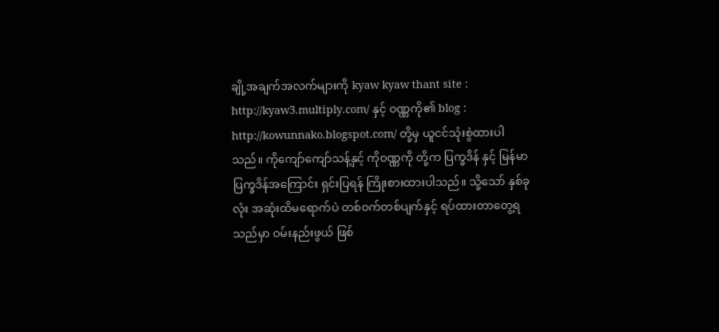ချို့အချက်အလက်များကို kyaw kyaw thant site : http://kyaw3.multiply.com/ နှင့် ဝဏ္ဏကို၏ blog : http://kowunnako.blogspot.com/ တို့မှ ယူငင်သုံးစွဲထားပါသည်။ ကိုကျော်ကျော်သန့်နှင့် ကိုဝဏ္ဏကို တို့က ပြက္ခဒိန် နှင့် မြန်မာပြက္ခဒိန်အကြောင်း ရှင်းပြရန် ကြိုးစားထားပါသည်။ သို့သော် နှစ်ခုလုံး အဆုံးထိမရောက်ပဲ တစ်ဝက်တစ်ပျက်နှင့် ရပ်ထားတာတွေ့ရသည်မှာ ဝမ်းနည်းဖွယ် ဖြစ်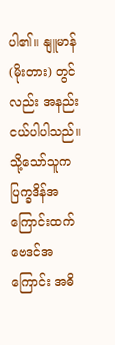ပါ၏။ နျူမာန် (မိုးတား) တွင်လည်း အနည်းငယ်ပါပါသည်။ သို့သော်သူက ပြက္ခဒိန်အကြောင်းထက် ဗေဒင်အကြောင်း အဓိ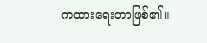ကထားရေးတာဖြစ်၏။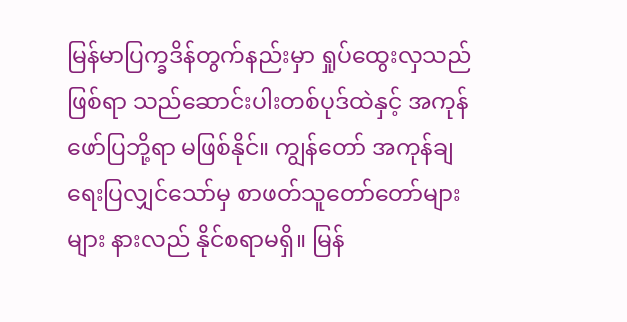မြန်မာပြက္ခဒိန်တွက်နည်းမှာ ရှုပ်ထွေးလှသည်ဖြစ်ရာ သည်ဆောင်းပါးတစ်ပုဒ်ထဲနှင့် အကုန်ဖော်ပြဘို့ရာ မဖြစ်နိုင်။ ကျွန်တော် အကုန်ချရေးပြလျှင်သော်မှ စာဖတ်သူတော်တော်များများ နားလည် နိုင်စရာမရှိ။ မြန်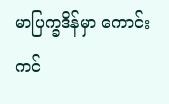မာပြက္ခဒိန်မှာ ကောင်းကင်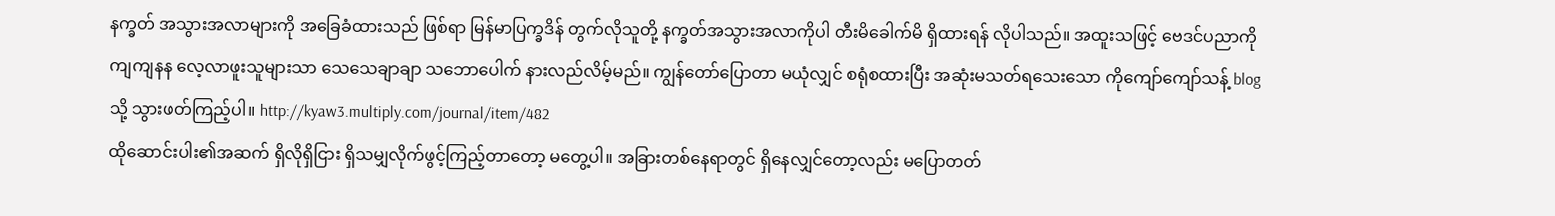နက္ခတ် အသွားအလာများကို အခြေခံထားသည် ဖြစ်ရာ မြန်မာပြက္ခဒိန် တွက်လိုသူတို့ နက္ခတ်အသွားအလာကိုပါ တီးမိခေါက်မိ ရှိထားရန် လိုပါသည်။ အထူးသဖြင့် ဗေဒင်ပညာကို ကျကျနန လေ့လာဖူးသူများသာ သေသေချာချာ သဘောပေါက် နားလည်လိမ့်မည်။ ကျွန်တော်ပြောတာ မယုံလျှင် စရုံစထားပြီး အဆုံးမသတ်ရသေးသော ကိုကျော်ကျော်သန့် blog သို့ သွားဖတ်ကြည့်ပါ။ http://kyaw3.multiply.com/journal/item/482
ထိုဆောင်းပါး၏အဆက် ရှိလိုရှိငြား ရှိသမျှလိုက်ဖွင့်ကြည့်တာတော့ မတွေ့ပါ။ အခြားတစ်နေရာတွင် ရှိနေလျှင်တော့လည်း မပြောတတ်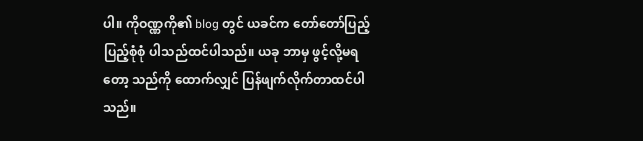ပါ။ ကိုဝဏ္ဏကို၏ blog တွင် ယခင်က တော်တော်ပြည့်ပြည့်စုံစုံ ပါသည်ထင်ပါသည်။ ယခု ဘာမှ ဖွင့်လို့မရတော့ သည်ကို ထောက်လျှင် ပြန်ဖျက်လိုက်တာထင်ပါသည်။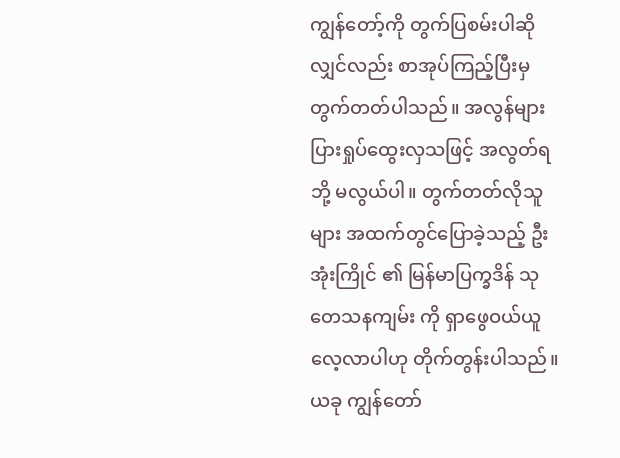ကျွန်တော့်ကို တွက်ပြစမ်းပါဆိုလျှင်လည်း စာအုပ်ကြည့်ပြီးမှ တွက်တတ်ပါသည်။ အလွန်များပြားရှုပ်ထွေးလှသဖြင့် အလွတ်ရဘို့ မလွယ်ပါ။ တွက်တတ်လိုသူများ အထက်တွင်ပြောခဲ့သည့် ဦးအုံးကြိုင် ၏ မြန်မာပြက္ခဒိန် သုတေသနကျမ်း ကို ရှာဖွေဝယ်ယူ လေ့လာပါဟု တိုက်တွန်းပါသည်။ ယခု ကျွန်တော်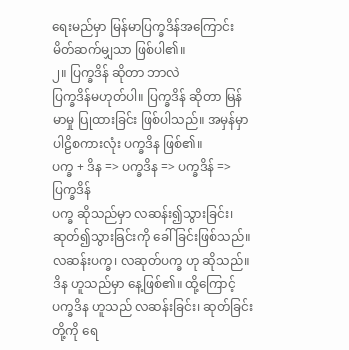ရေးမည်မှာ မြန်မာပြက္ခဒိန်အကြောင်း မိတ်ဆက်မျှသာ ဖြစ်ပါ၏။
၂။ ပြက္ခဒိန် ဆိုတာ ဘာလဲ
ပြက္ခဒိန်မဟုတ်ပါ။ ပြက္ခဒိန် ဆိုတာ မြန်မာမှု ပြုထားခြင်း ဖြစ်ပါသည်။ အမှန်မှာ ပါဠိစကားလုံး ပက္ခဒိန ဖြစ်၏။
ပက္ခ + ဒိန => ပက္ခဒိန => ပက္ခဒိန် => ပြက္ခဒိန်
ပက္ခ ဆိုသည်မှာ လဆန်း၍သွားခြင်း၊ ဆုတ်၍သွားခြင်းကို ခေါ်ခြင်းဖြစ်သည်။ လဆန်းပက္ခ၊ လဆုတ်ပက္ခ ဟု ဆိုသည်။
ဒိန ဟူသည်မှာ နေ့ဖြစ်၏။ ထို့ကြောင့် ပက္ခဒိန ဟူသည် လဆန်းခြင်း၊ ဆုတ်ခြင်းတို့ကို ရေ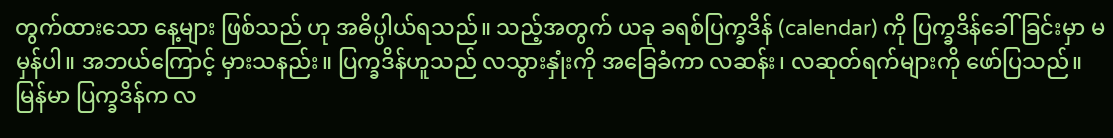တွက်ထားသော နေ့များ ဖြစ်သည် ဟု အဓိပ္ပါယ်ရသည်။ သည့်အတွက် ယခု ခရစ်ပြက္ခဒိန် (calendar) ကို ပြက္ခဒိန်ခေါ်ခြင်းမှာ မမှန်ပါ။ အဘယ်ကြောင့် မှားသနည်း။ ပြက္ခဒိန်ဟူသည် လသွားနှုံးကို အခြေခံကာ လဆန်း၊ လဆုတ်ရက်များကို ဖော်ပြသည်။ မြန်မာ ပြက္ခဒိန်က လ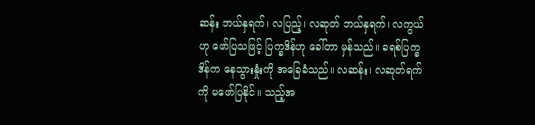ဆန်း ဘယ်နှရက်၊ လပြည့်၊ လဆုတ် ဘယ်နှရက်၊ လကွယ် ဟု ဖော်ပြသဖြင့် ပြက္ခဒိန်ဟု ခေါ်တာ မှန်သည်။ ခရစ်ပြက္ခဒိန်က နေသွားနှုံးကို အခြေခံသည်။ လဆန်း၊ လဆုတ်ရက်ကို မဖော်ပြနိုင်။ သည့်အ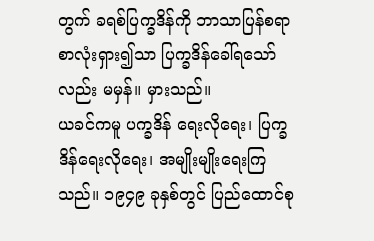တွက် ခရစ်ပြက္ခဒိန်ကို ဘာသာပြန်စရာ စာလုံးရှား၍သာ ပြက္ခဒိန်ခေါ်ရသော်လည်း မမှန်။ မှားသည်။
ယခင်ကမူ ပက္ခဒိန် ရေးလိုရေး၊ ပြက္ခဒိန်ရေးလိုရေး၊ အမျိုးမျိုးရေးကြသည်။ ၁၉၄၉ ခုနှစ်တွင် ပြည်ထောင်စု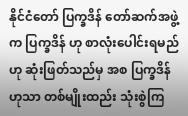နိုင်ငံတော် ပြက္ခဒိန် တော်ဆက်အဖွဲ့က ပြက္ခဒိန် ဟု စာလုံးပေါင်းရမည် ဟု ဆုံးဖြတ်သည်မှ အစ ပြက္ခဒိန်ဟုသာ တစ်မျိုးထည်း သုံးစွဲကြ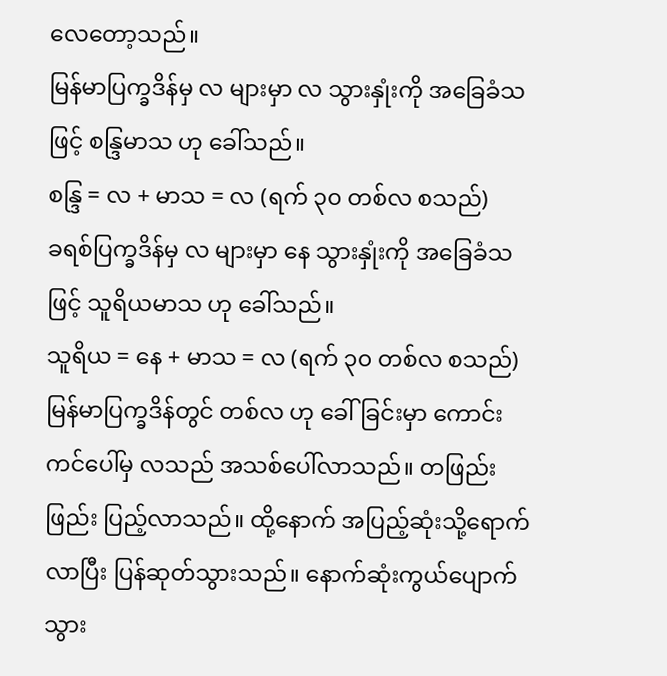လေတော့သည်။
မြန်မာပြက္ခဒိန်မှ လ များမှာ လ သွားနှုံးကို အခြေခံသဖြင့် စန္ဒြမာသ ဟု ခေါ်သည်။
စန္ဒြ = လ + မာသ = လ (ရက် ၃၀ တစ်လ စသည်)
ခရစ်ပြက္ခဒိန်မှ လ များမှာ နေ သွားနှုံးကို အခြေခံသဖြင့် သူရိယမာသ ဟု ခေါ်သည်။
သူရိယ = နေ + မာသ = လ (ရက် ၃၀ တစ်လ စသည်)
မြန်မာပြက္ခဒိန်တွင် တစ်လ ဟု ခေါ်ခြင်းမှာ ကောင်းကင်ပေါ်မှ လသည် အသစ်ပေါ်လာသည်။ တဖြည်းဖြည်း ပြည့်လာသည်။ ထို့နောက် အပြည့်ဆုံးသို့ရောက်လာပြီး ပြန်ဆုတ်သွားသည်။ နောက်ဆုံးကွယ်ပျောက်သွား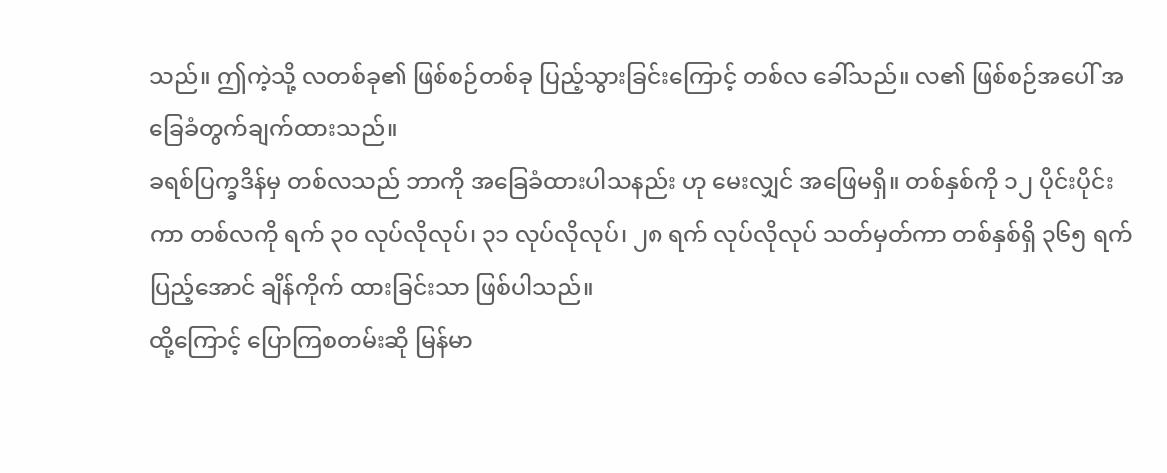သည်။ ဤကဲ့သို့ လတစ်ခု၏ ဖြစ်စဉ်တစ်ခု ပြည့်သွားခြင်းကြောင့် တစ်လ ခေါ်သည်။ လ၏ ဖြစ်စဉ်အပေါ် အခြေခံတွက်ချက်ထားသည်။
ခရစ်ပြက္ခဒိန်မှ တစ်လသည် ဘာကို အခြေခံထားပါသနည်း ဟု မေးလျှင် အဖြေမရှိ။ တစ်နှစ်ကို ၁၂ ပိုင်းပိုင်းကာ တစ်လကို ရက် ၃၀ လုပ်လိုလုပ်၊ ၃၁ လုပ်လိုလုပ်၊ ၂၈ ရက် လုပ်လိုလုပ် သတ်မှတ်ကာ တစ်နှစ်ရှိ ၃၆၅ ရက်ပြည့်အောင် ချိန်ကိုက် ထားခြင်းသာ ဖြစ်ပါသည်။
ထို့ကြောင့် ပြောကြစတမ်းဆို မြန်မာ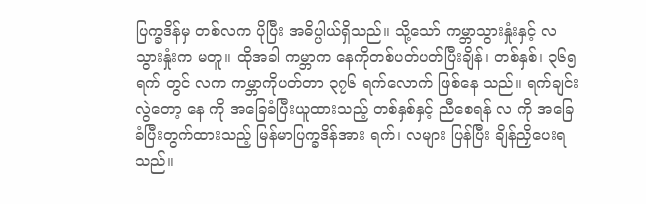ပြက္ခဒိန်မှ တစ်လက ပိုပြီး အဓိပ္ပါယ်ရှိသည်။ သို့သော် ကမ္ဘာသွားနှုံးနှင့် လသွားနှုံးက မတူ။ ထိုအခါ ကမ္ဘာက နေကိုတစ်ပတ်ပတ်ပြီးချိန်၊ တစ်နှစ်၊ ၃၆၅ ရက် တွင် လက ကမ္ဘာကိုပတ်တာ ၃၇၆ ရက်လောက် ဖြစ်နေ သည်။ ရက်ချင်းလွဲတော့ နေ ကို အခြေခံပြီးယူထားသည့် တစ်နှစ်နှင့် ညီစေရန် လ ကို အခြေခံပြီးတွက်ထားသည့် မြန်မာပြက္ခဒိန်အား ရက်၊ လများ ပြန်ပြီး ချိန်ညှိပေးရသည်။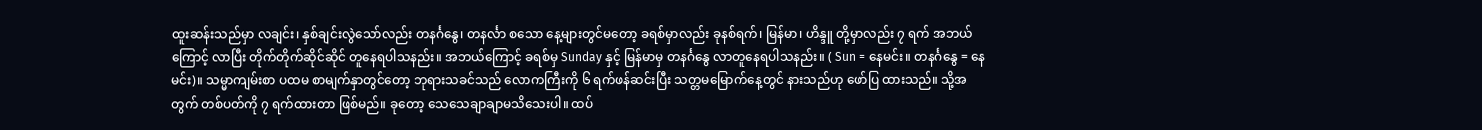ထူးဆန်းသည်မှာ လချင်း၊ နှစ်ချင်းလွဲသော်လည်း တနင်္ဂနွေ၊ တနင်္လာ စသော နေ့များတွင်မတော့ ခရစ်မှာလည်း ခုနစ်ရက်၊ မြန်မာ၊ ဟိန္ဒူ တို့မှာလည်း ၇ ရက် အဘယ်ကြောင့် လာပြီး တိုက်တိုက်ဆိုင်ဆိုင် တူနေရပါသနည်း။ အဘယ်ကြောင့် ခရစ်မှ Sunday နှင့် မြန်မာမှ တနင်္ဂနွေ လာတူနေရပါသနည်း။ ( Sun = နေမင်း။ တနင်္ဂနွေ = နေမင်း)။ သမ္မာကျမ်းစာ ပထမ စာမျက်နှာတွင်တော့ ဘုရားသခင်သည် လောကကြီးကို ၆ ရက်ဖန်ဆင်းပြီး သတ္တမမြောက်နေ့တွင် နားသည်ဟု ဖော်ပြ ထားသည်။ သို့အတွက် တစ်ပတ်ကို ၇ ရက်ထားတာ ဖြစ်မည်။ ခုတော့ သေသေချာချာမသိသေးပါ။ ထပ်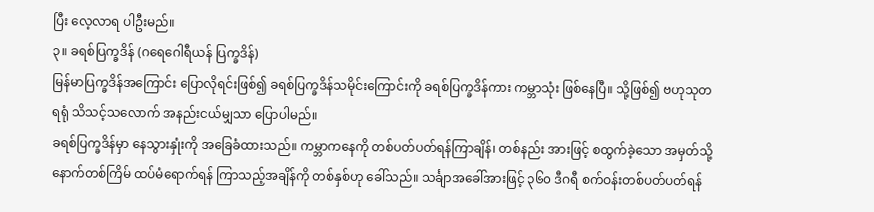ပြီး လေ့လာရ ပါဦးမည်။
၃။ ခရစ်ပြက္ခဒိန် (ဂရေဂေါရီယန် ပြက္ခဒိန်)
မြန်မာပြက္ခဒိန်အကြောင်း ပြောလိုရင်းဖြစ်၍ ခရစ်ပြက္ခဒိန်သမိုင်းကြောင်းကို ခရစ်ပြက္ခဒိန်ကား ကမ္ဘာသုံး ဖြစ်နေပြီ။ သို့ဖြစ်၍ ဗဟုသုတရရုံ သိသင့်သလောက် အနည်းငယ်မျှသာ ပြောပါမည်။
ခရစ်ပြက္ခဒိန်မှာ နေသွားနှုံးကို အခြေခံထားသည်။ ကမ္ဘာကနေကို တစ်ပတ်ပတ်ရန်ကြာချိန်၊ တစ်နည်း အားဖြင့် စထွက်ခဲ့သော အမှတ်သို့ နောက်တစ်ကြိမ် ထပ်မံရောက်ရန် ကြာသည့်အချိန်ကို တစ်နှစ်ဟု ခေါ်သည်။ သင်္ချာအခေါ်အားဖြင့် ၃၆၀ ဒီဂရီ စက်ဝန်းတစ်ပတ်ပတ်ရန်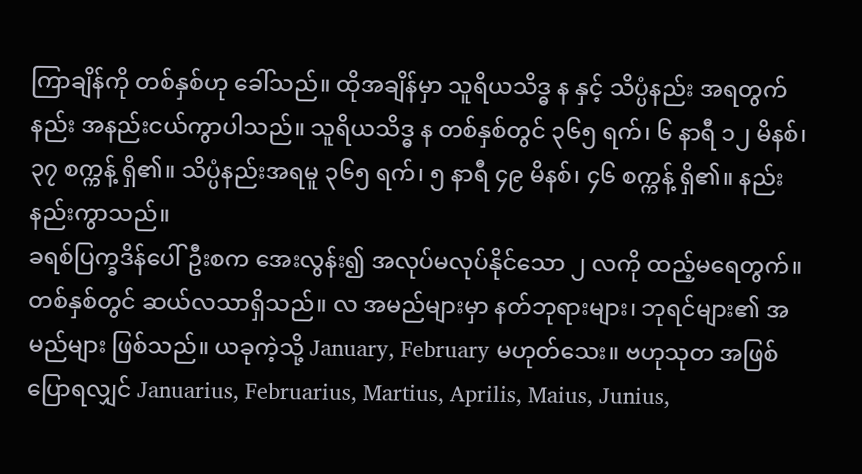ကြာချိန်ကို တစ်နှစ်ဟု ခေါ်သည်။ ထိုအချိန်မှာ သူရိယသိဒ္ဓ န နှင့် သိပ္ပံနည်း အရတွက်နည်း အနည်းငယ်ကွာပါသည်။ သူရိယသိဒ္ဓ န တစ်နှစ်တွင် ၃၆၅ ရက်၊ ၆ နာရီ ၁၂ မိနစ်၊ ၃၇ စက္ကန့် ရှိ၏။ သိပ္ပံနည်းအရမူ ၃၆၅ ရက်၊ ၅ နာရီ ၄၉ မိနစ်၊ ၄၆ စက္ကန့် ရှိ၏။ နည်းနည်းကွာသည်။
ခရစ်ပြက္ခဒိန်ပေါ်ဦးစက အေးလွန်း၍ အလုပ်မလုပ်နိုင်သော ၂ လကို ထည့်မရေတွက်။ တစ်နှစ်တွင် ဆယ်လသာရှိသည်။ လ အမည်များမှာ နတ်ဘုရားများ၊ ဘုရင်များ၏ အမည်များ ဖြစ်သည်။ ယခုကဲ့သို့ January, February မဟုတ်သေး။ ဗဟုသုတ အဖြစ် ပြောရလျှင် Januarius, Februarius, Martius, Aprilis, Maius, Junius,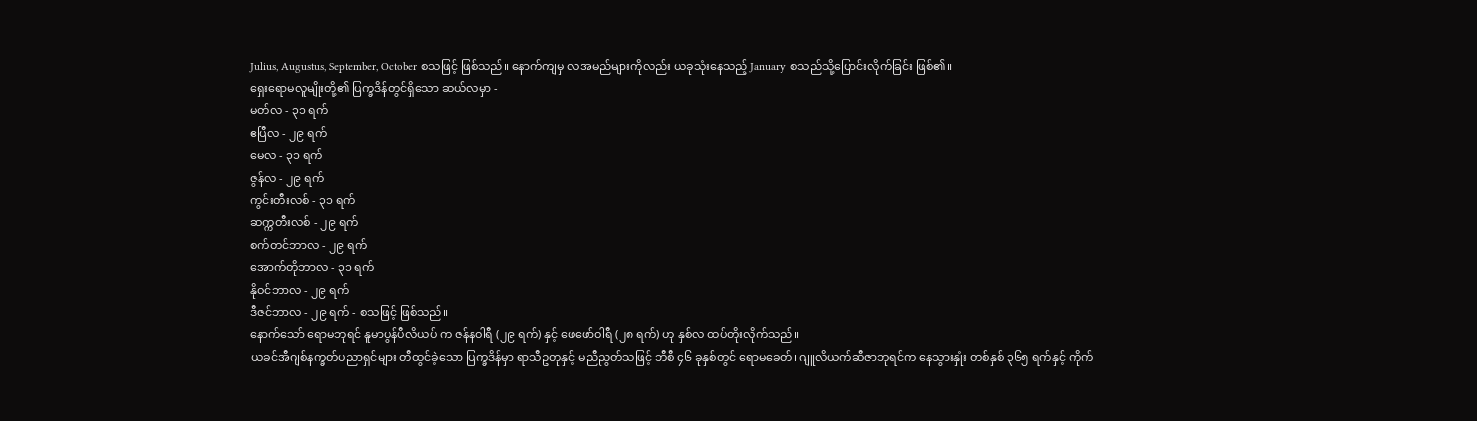Julius, Augustus, September, October စသဖြင့် ဖြစ်သည်။ နောက်ကျမှ လအမည်များကိုလည်း ယခုသုံးနေသည့် January စသည်သို့ပြောင်းလိုက်ခြင်း ဖြစ်၏။
ရှေးရောမလူမျိုးတို့၏ ပြက္ခဒိန်တွင်ရှိသော ဆယ်လမှာ -
မတ်လ - ၃၁ ရက်
ဧပြီလ - ၂၉ ရက်
မေလ - ၃၁ ရက်
ဇွန်လ - ၂၉ ရက်
ကွင်းတီးလစ် - ၃၁ ရက်
ဆက္ကတီးလစ် - ၂၉ ရက်
စက်တင်ဘာလ - ၂၉ ရက်
အောက်တိုဘာလ - ၃၁ ရက်
နိုဝင်ဘာလ - ၂၉ ရက်
ဒီဇင်ဘာလ - ၂၉ ရက် - စသဖြင့် ဖြစ်သည်။
နောက်သော် ရောမဘုရင် နူမာပွန်ပီလိယပ် က ဇန်နဝါရီ (၂၉ ရက်) နှင့် ဖေဖော်ဝါရီ (၂၈ ရက်) ဟု နှစ်လ ထပ်တိုးလိုက်သည်။
ယခင်အီဂျစ်နက္ခတ်ပညာရှင်များ တီထွင်ခဲ့သော ပြက္ခဒိန်မှာ ရာသီဥတုနှင့် မညီညွတ်သဖြင့် ဘီစီ ၄၆ ခုနှစ်တွင် ရောမခေတ်၊ ဂျူလိယက်ဆီဇာဘုရင်က နေသွားနှုံး တစ်နှစ် ၃၆၅ ရက်နှင့် ကိုက်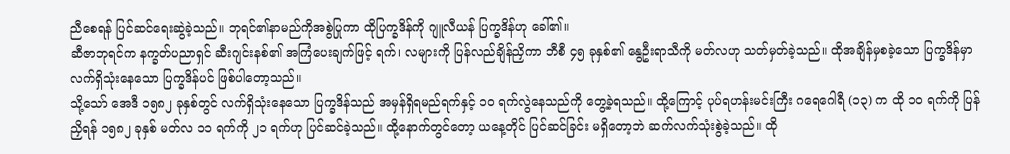ညီစေရန် ပြင်ဆင်ရေးဆွဲခဲ့သည်။ ဘုရင်၏နာမည်ကိုအစွဲပြုကာ ထိုပြက္ခဒိန်ကို ဂျူလီယန် ပြက္ခဒိန်ဟု ခေါ်၏။
ဆီဇာဘုရင်က နက္ခတ်ပညာရှင် ဆီးဂျင်းနစ်၏ အကြံပေးချက်ဖြင့် ရက်၊ လများကို ပြန်လည်ချိန်ညှိကာ ဘီစီ ၄၅ ခုနှစ်၏ နွေဦးရာသီကို မတ်လဟု သတ်မှတ်ခဲ့သည်။ ထိုအချိန်မှစခဲ့သော ပြက္ခဒိန်မှာ လက်ရှိသုံးနေသော ပြက္ခဒိန်ပင် ဖြစ်ပါတော့သည်။
သို့သော် အေဒီ ၁၅၈၂ ခုနှစ်တွင် လက်ရှိသုံးနေသော ပြက္ခဒိန်သည် အမှန်ရှိရမည်ရက်နှင့် ၁၀ ရက်လွဲနေသည်ကို တွေ့ခဲ့ရသည်။ ထို့ကြောင့် ပုပ်ရဟန်းမင်းကြီး ဂရေဂေါရီ (၁၃) က ထို ၁၀ ရက်ကို ပြန်ညှိရန် ၁၅၈၂ ခုနှစ် မတ်လ ၁၁ ရက်ကို ၂၁ ရက်ဟု ပြင်ဆင်ခဲ့သည်။ ထို့နောက်တွင်တော့ ယနေ့တိုင် ပြင်ဆင်ခြင်း မရှိတော့ဘဲ ဆက်လက်သုံးစွဲခဲ့သည်။ ထို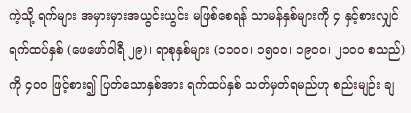ကဲ့သို့ ရက်များ အမှားမှားအယွင်းယွင်း မဖြစ်စေရန် သာမန်နှစ်များကို ၄ နှင့်စားလျှင် ရက်ထပ်နှစ် (ဖေဖော်ဝါရီ ၂၉)၊ ရာစုနှစ်များ (၁၁၀၀၊ ၁၅၀၀၊ ၁၉၀၀၊ ၂၁၀၀ စသည်) ကို ၄၀၀ ဖြင့်စား၍ ပြတ်သောနှစ်အား ရက်ထပ်နှစ် သတ်မှတ်ရမည်ဟု စည်းမျဉ်း ချ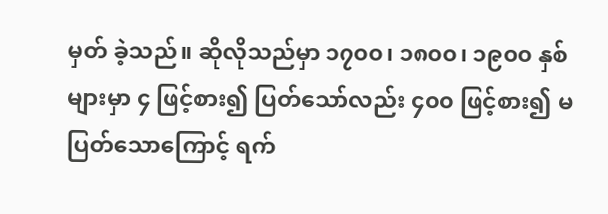မှတ် ခဲ့သည်။ ဆိုလိုသည်မှာ ၁၇၀၀၊ ၁၈၀၀၊ ၁၉၀၀ နှစ်များမှာ ၄ ဖြင့်စား၍ ပြတ်သော်လည်း ၄၀၀ ဖြင့်စား၍ မပြတ်သောကြောင့် ရက်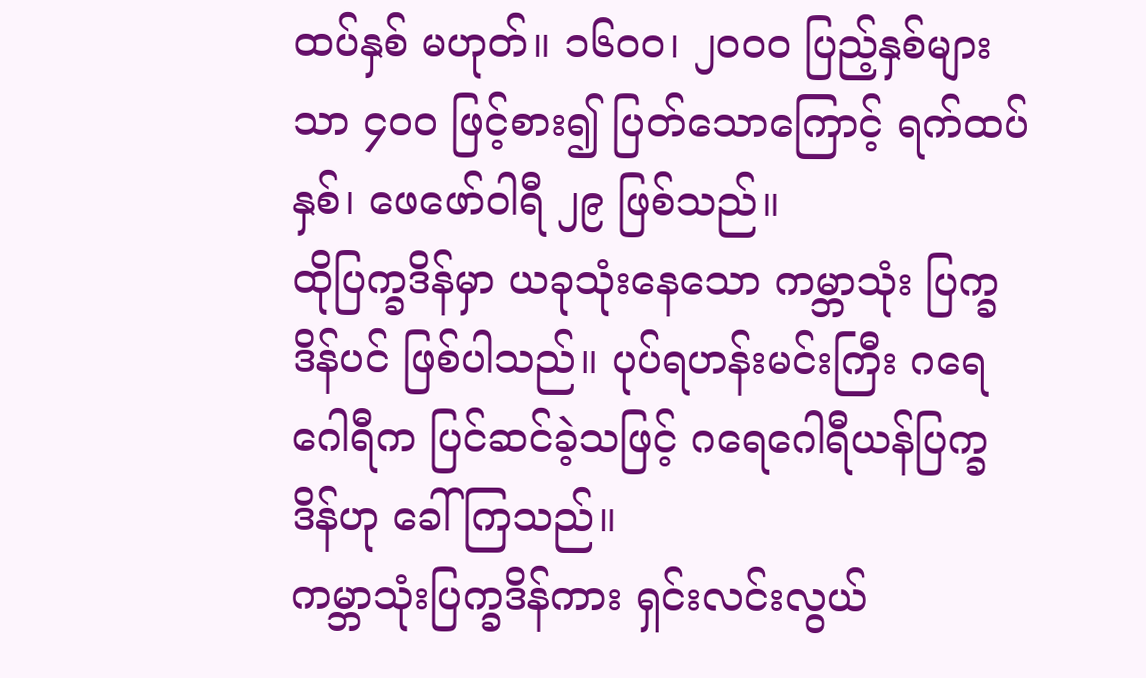ထပ်နှစ် မဟုတ်။ ၁၆၀၀၊ ၂၀၀၀ ပြည့်နှစ်များသာ ၄၀၀ ဖြင့်စား၍ ပြတ်သောကြောင့် ရက်ထပ်နှစ်၊ ဖေဖော်ဝါရီ ၂၉ ဖြစ်သည်။
ထိုပြက္ခဒိန်မှာ ယခုသုံးနေသော ကမ္ဘာသုံး ပြက္ခဒိန်ပင် ဖြစ်ပါသည်။ ပုပ်ရဟန်းမင်းကြီး ဂရေဂေါရီက ပြင်ဆင်ခဲ့သဖြင့် ဂရေဂေါရီယန်ပြက္ခဒိန်ဟု ခေါ်ကြသည်။
ကမ္ဘာသုံးပြက္ခဒိန်ကား ရှင်းလင်းလွယ်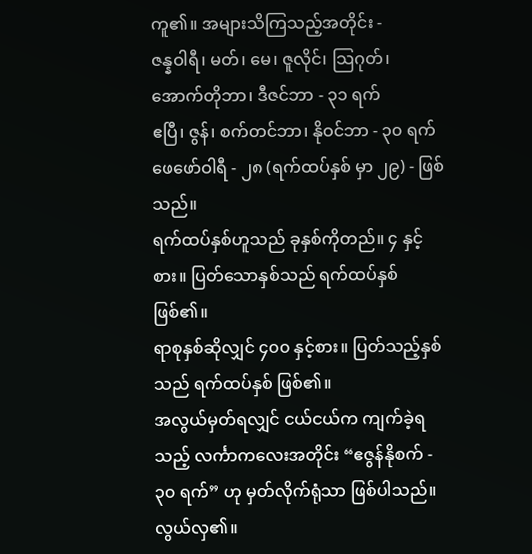ကူ၏။ အများသိကြသည့်အတိုင်း -
ဇန္နဝါရီ၊ မတ်၊ မေ၊ ဇူလိုင်၊ သြဂုတ်၊ အောက်တိုဘာ၊ ဒီဇင်ဘာ - ၃၁ ရက်
ဧပြီ၊ ဇွန်၊ စက်တင်ဘာ၊ နိုဝင်ဘာ - ၃၀ ရက်
ဖေဖော်ဝါရီ - ၂၈ (ရက်ထပ်နှစ် မှာ ၂၉) - ဖြစ်သည်။
ရက်ထပ်နှစ်ဟူသည် ခုနှစ်ကိုတည်။ ၄ နှင့်စား။ ပြတ်သောနှစ်သည် ရက်ထပ်နှစ် ဖြစ်၏။
ရာစုနှစ်ဆိုလျှင် ၄၀၀ နှင့်စား။ ပြတ်သည့်နှစ်သည် ရက်ထပ်နှစ် ဖြစ်၏။
အလွယ်မှတ်ရလျှင် ငယ်ငယ်က ကျက်ခဲ့ရသည့် လင်္ကာကလေးအတိုင်း “ဧဇွန်နိုစက် - ၃၀ ရက်” ဟု မှတ်လိုက်ရုံသာ ဖြစ်ပါသည်။ လွယ်လှ၏။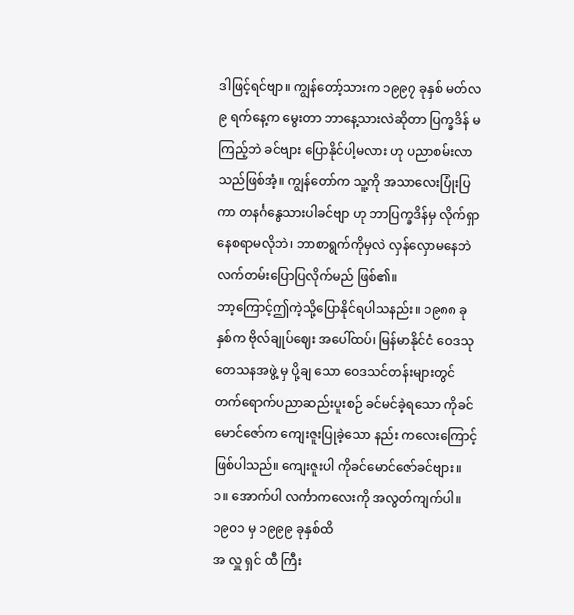ဒါဖြင့်ရင်ဗျာ။ ကျွန်တော့်သားက ၁၉၉၇ ခုနှစ် မတ်လ ၉ ရက်နေ့က မွေးတာ ဘာနေ့သားလဲဆိုတာ ပြက္ခဒိန် မကြည့်ဘဲ ခင်ဗျား ပြောနိုင်ပါ့မလား ဟု ပညာစမ်းလာသည်ဖြစ်အံ့။ ကျွန်တော်က သူ့ကို အသာလေးပြုံးပြကာ တနင်္ဂနွေသားပါခင်ဗျာ ဟု ဘာပြက္ခဒိန်မှ လိုက်ရှာနေစရာမလိုဘဲ၊ ဘာစာရွက်ကိုမှလဲ လှန်လှောမနေဘဲ လက်တမ်းပြောပြလိုက်မည် ဖြစ်၏။
ဘာ့ကြောင့်ဤကဲ့သို့ပြောနိုင်ရပါသနည်း။ ၁၉၈၈ ခုနှစ်က ဗိုလ်ချုပ်ဈေး အပေါ်ထပ်၊ မြန်မာနိုင်ငံ ဝေဒသုတေသနအဖွဲ့ မှ ပို့ချ သော ဝေဒသင်တန်းများတွင် တက်ရောက်ပညာဆည်းပူးစဉ် ခင်မင်ခဲ့ရသော ကိုခင်မောင်ဇော်က ကျေးဇူးပြုခဲ့သော နည်း ကလေးကြောင့် ဖြစ်ပါသည်။ ကျေးဇူးပါ ကိုခင်မောင်ဇော်ခင်ဗျား။
၁။ အောက်ပါ လင်္ကာကလေးကို အလွတ်ကျက်ပါ။
၁၉၀၁ မှ ၁၉၉၉ ခုနှစ်ထိ
အ လှူ ရှင် ထီ ကြီး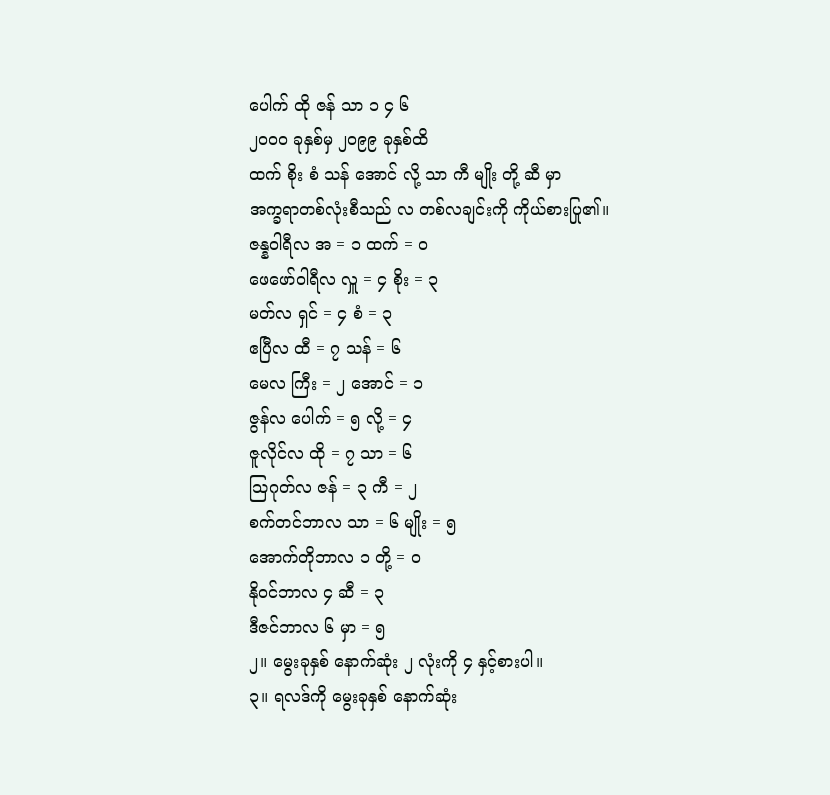ပေါက် ထို ဇန် သာ ၁ ၄ ၆
၂၀၀၀ ခုနှစ်မှ ၂၀၉၉ ခုနှစ်ထိ
ထက် စိုး စံ သန် အောင် လို့ သာ ကီ မျိုး တို့ ဆီ မှာ
အက္ခရာတစ်လုံးစီသည် လ တစ်လချင်းကို ကိုယ်စားပြု၏။
ဇန္နဝါရီလ အ = ၁ ထက် = ဝ
ဖေဖော်ဝါရီလ လှူ = ၄ စိုး = ၃
မတ်လ ရှင် = ၄ စံ = ၃
ဧပြီလ ထီ = ၇ သန် = ၆
မေလ ကြီး = ၂ အောင် = ၁
ဇွန်လ ပေါက် = ၅ လို့ = ၄
ဇူလိုင်လ ထို = ၇ သာ = ၆
သြဂုတ်လ ဇန် = ၃ ကီ = ၂
စက်တင်ဘာလ သာ = ၆ မျိုး = ၅
အောက်တိုဘာလ ၁ တို့ = ဝ
နိုဝင်ဘာလ ၄ ဆီ = ၃
ဒီဇင်ဘာလ ၆ မှာ = ၅
၂။ မွေးခုနှစ် နောက်ဆုံး ၂ လုံးကို ၄ နှင့်စားပါ။
၃။ ရလဒ်ကို မွေးခုနှစ် နောက်ဆုံး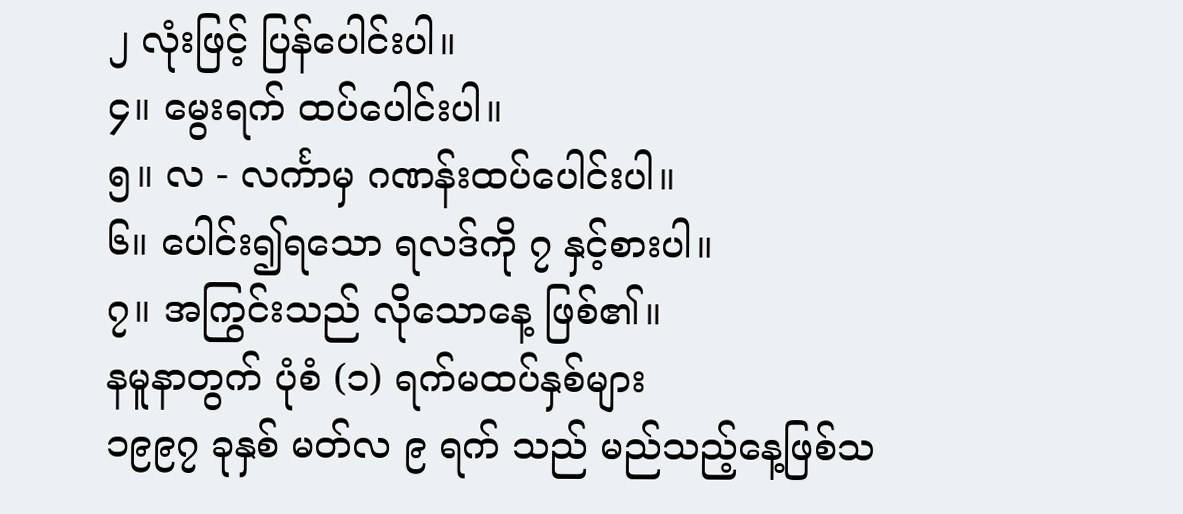၂ လုံးဖြင့် ပြန်ပေါင်းပါ။
၄။ မွေးရက် ထပ်ပေါင်းပါ။
၅။ လ - လင်္ကာမှ ဂဏန်းထပ်ပေါင်းပါ။
၆။ ပေါင်း၍ရသော ရလဒ်ကို ၇ နှင့်စားပါ။
၇။ အကြွင်းသည် လိုသောနေ့ ဖြစ်၏။
နမူနာတွက် ပုံစံ (၁) ရက်မထပ်နှစ်များ
၁၉၉၇ ခုနှစ် မတ်လ ၉ ရက် သည် မည်သည့်နေ့ဖြစ်သ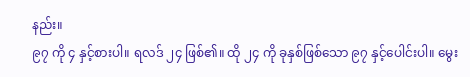နည်း။
၉၇ ကို ၄ နှင့်စားပါ။ ရလဒ် ၂၄ ဖြစ်၏။ ထို ၂၄ ကို ခုနှစ်ဖြစ်သော ၉၇ နှင့်ပေါင်းပါ။ မွေး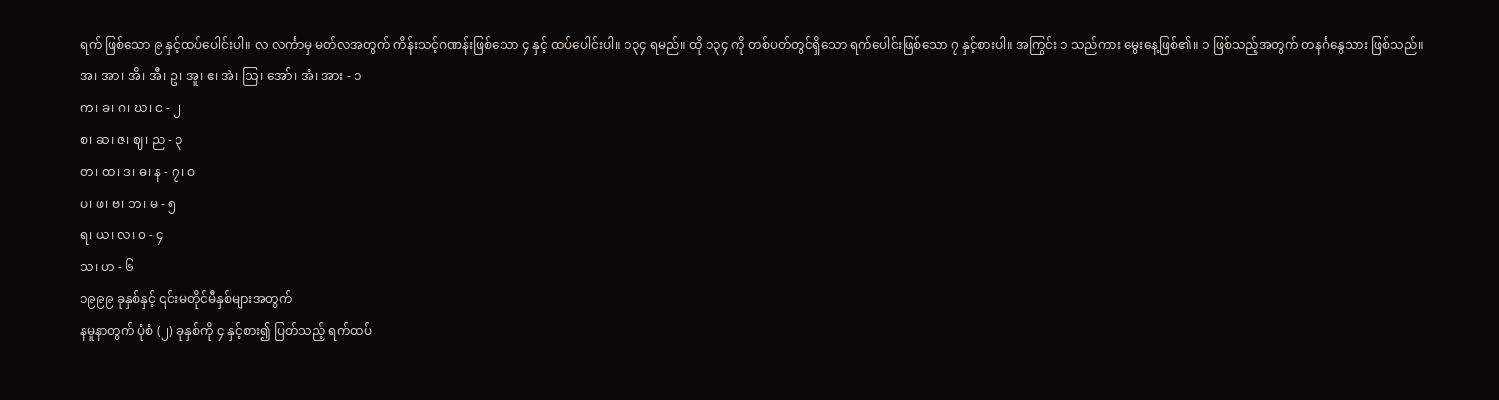ရက် ဖြစ်သော ၉ နှင့်ထပ်ပေါင်းပါ။ လ လင်္ကာမှ မတ်လအတွက် ကိန်းသင့်ဂဏန်းဖြစ်သော ၄ နှင့် ထပ်ပေါင်းပါ။ ၁၃၄ ရမည်။ ထို ၁၃၄ ကို တစ်ပတ်တွင်ရှိသော ရက်ပေါင်းဖြစ်သော ၇ နှင့်စားပါ။ အကြွင်း ၁ သည်ကား မွေးနေ့ဖြစ်၏။ ၁ ဖြစ်သည့်အတွက် တနင်္ဂနွေသား ဖြစ်သည်။
အ၊ အာ၊ အိ၊ အီ၊ ဥ၊ အူ၊ ဧ၊ အဲ၊ သြ၊ အော်၊ အံ၊ အား - ၁
က၊ ခ၊ ဂ၊ ဃ၊ င - ၂
စ၊ ဆ၊ ဇ၊ ဈ၊ ည - ၃
တ၊ ထ၊ ဒ၊ ဓ၊ န - ၇၊ ဝ
ပ၊ ဖ၊ ဗ၊ ဘ၊ မ - ၅
ရ၊ ယ၊ လ၊ ၀ - ၄
သ၊ ဟ - ၆
၁၉၉၉ ခုနှစ်နှင့် ၎င်းမတိုင်မီနှစ်များအတွက်
နမူနာတွက် ပုံစံ (၂) ခုနှစ်ကို ၄ နှင့်စား၍ ပြတ်သည့် ရက်ထပ်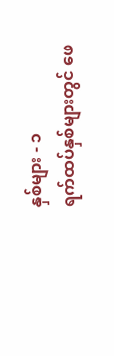နှစ်များ - ၁
ရက်ထပ်နှစ်များတွင် ဖေ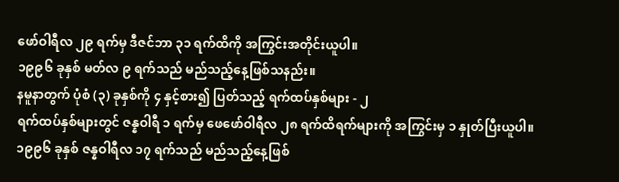ဖော်ဝါရီလ ၂၉ ရက်မှ ဒီဇင်ဘာ ၃၁ ရက်ထိကို အကြွင်းအတိုင်းယူပါ။
၁၉၉၆ ခုနှစ် မတ်လ ၉ ရက်သည် မည်သည့်နေ့ဖြစ်သနည်း။
နမူနာတွက် ပုံစံ (၃) ခုနှစ်ကို ၄ နှင့်စား၍ ပြတ်သည့် ရက်ထပ်နှစ်များ - ၂
ရက်ထပ်နှစ်များတွင် ဇန္နဝါရီ ၁ ရက်မှ ဖေဖော်ဝါရီလ ၂၈ ရက်ထိရက်များကို အကြွင်းမှ ၁ နှုတ်ပြီးယူပါ။
၁၉၉၆ ခုနှစ် ဇန္နဝါရီလ ၁၇ ရက်သည် မည်သည့်နေ့ဖြစ်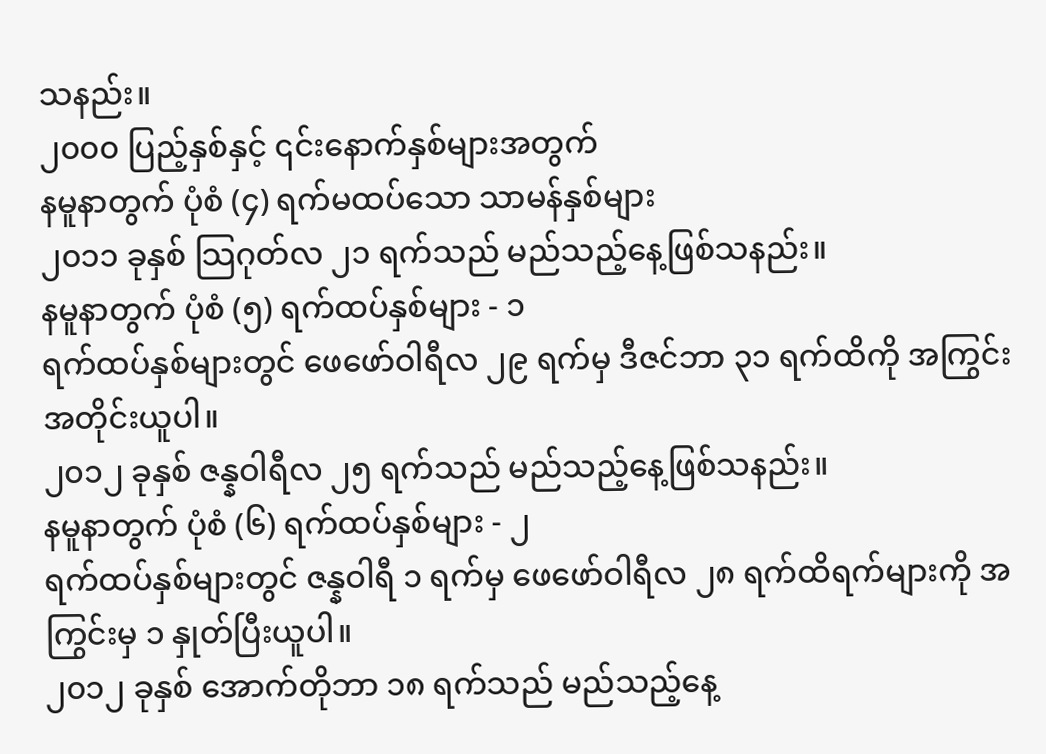သနည်း။
၂၀၀၀ ပြည့်နှစ်နှင့် ၎င်းနောက်နှစ်များအတွက်
နမူနာတွက် ပုံစံ (၄) ရက်မထပ်သော သာမန်နှစ်များ
၂၀၁၁ ခုနှစ် သြဂုတ်လ ၂၁ ရက်သည် မည်သည့်နေ့ဖြစ်သနည်း။
နမူနာတွက် ပုံစံ (၅) ရက်ထပ်နှစ်များ - ၁
ရက်ထပ်နှစ်များတွင် ဖေဖော်ဝါရီလ ၂၉ ရက်မှ ဒီဇင်ဘာ ၃၁ ရက်ထိကို အကြွင်းအတိုင်းယူပါ။
၂၀၁၂ ခုနှစ် ဇန္နဝါရီလ ၂၅ ရက်သည် မည်သည့်နေ့ဖြစ်သနည်း။
နမူနာတွက် ပုံစံ (၆) ရက်ထပ်နှစ်များ - ၂
ရက်ထပ်နှစ်များတွင် ဇန္နဝါရီ ၁ ရက်မှ ဖေဖော်ဝါရီလ ၂၈ ရက်ထိရက်များကို အကြွင်းမှ ၁ နှုတ်ပြီးယူပါ။
၂၀၁၂ ခုနှစ် အောက်တိုဘာ ၁၈ ရက်သည် မည်သည့်နေ့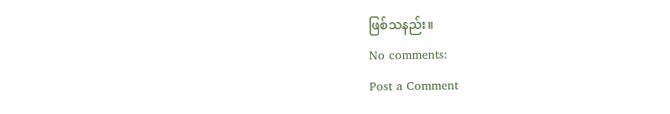ဖြစ်သနည်း။
No comments:
Post a Comment